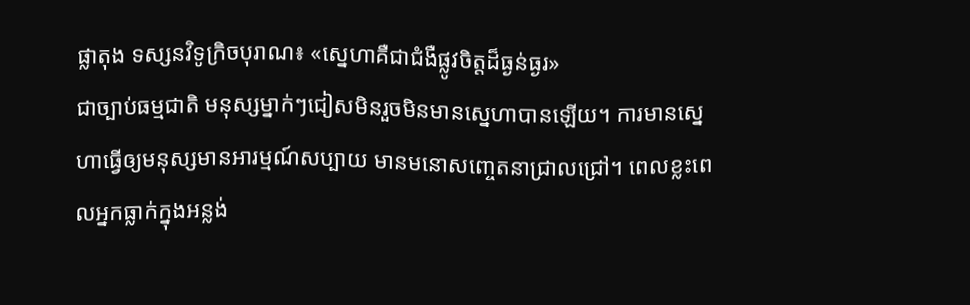ផ្លាតុង ទស្សនវិទូក្រិចបុរាណ៖ «ស្នេហាគឺជាជំងឺផ្លូវចិត្តដ៏ធ្ងន់ធ្ងរ»
ជាច្បាប់ធម្មជាតិ មនុស្សម្នាក់ៗជៀសមិនរួចមិនមានស្នេហាបានឡើយ។ ការមានស្នេហាធ្វើឲ្យមនុស្សមានអារម្មណ៍សប្បាយ មានមនោសញ្ចេតនាជ្រាលជ្រៅ។ ពេលខ្លះពេលអ្នកធ្លាក់ក្នុងអន្លង់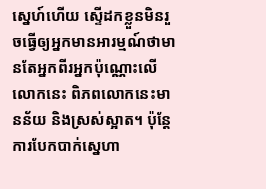ស្នេហ៍ហើយ ស្ទើដកខ្លួនមិនរួចធ្វើឲ្យអ្នកមានអារម្មណ៍ថាមានតែអ្នកពីរអ្នកប៉ុណ្ណោះលើលោកនេះ ពិភពលោកនេះមានន័យ និងស្រស់ស្អាត។ ប៉ុន្តែការបែកបាក់ស្នេហា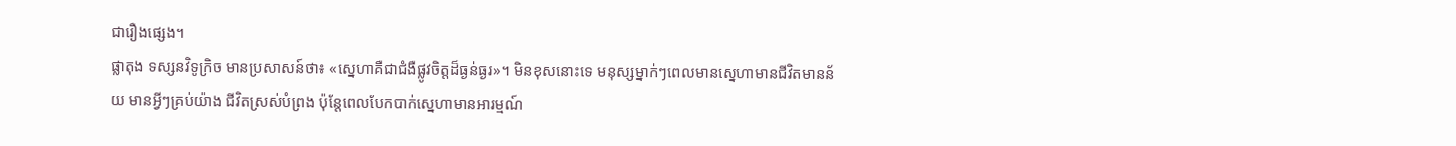ជារឿងផ្សេង។
ផ្លាតុង ទស្សនវិទូក្រិច មានប្រសាសន៍ថា៖ «ស្នេហាគឺជាជំងឺផ្លូវចិត្តដ៏ធ្ងន់ធ្ងរ»។ មិនខុសនោះទេ មនុស្សម្នាក់ៗពេលមានស្នេហាមានជីវិតមានន័យ មានអ្វីៗគ្រប់យ៉ាង ជីវិតស្រស់បំព្រង ប៉ុន្តែពេលបែកបាក់ស្នេហាមានអារម្មណ៍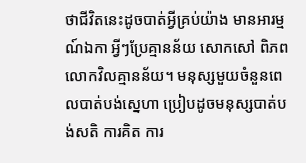ថាជីវិតនេះដូចបាត់អ្វីគ្រប់យ៉ាង មានអារម្មណ៍ឯកា អ្វីៗប្រែគ្មានន័យ សោកសៅ ពិភពលោកវិលគ្មានន័យ។ មនុស្សមួយចំនួនពេលបាត់បង់ស្នេហា ប្រៀបដូចមនុស្សបាត់បង់សតិ ការគិត ការ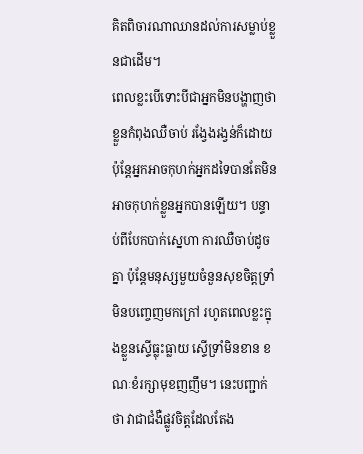គិតពិចារណាឈានដល់ការសម្លាប់ខ្លួនជាដើម។
ពេលខ្លះបើទោះបីជាអ្នកមិនបង្ហាញថាខ្លួនកំពុងឈឺចាប់ រង្វែងរង្វន់ក៏ដោយ ប៉ុន្តែអ្នកអាចកុហក់អ្នកដទៃបានតែមិនអាចកុហក់ខ្លួនអ្នកបានឡើយ។ បន្ទាប់ពីបែកបាក់ស្នេហា ការឈឺចាប់ដូចគ្នា ប៉ុន្តែមនុស្សមួយចំនួនសុខចិត្តទ្រាំមិនបញ្ចេញមកក្រៅ រហូតពេលខ្លះក្នុងខ្លួនស្ទើធ្លុះធ្លាយ ស្ទើទ្រាំមិនខាន ខណៈខំរក្សាមុខញញឹម។ នេះបញ្ជាក់ថា វាជាជំងឺផ្លូវចិត្តដែលតែង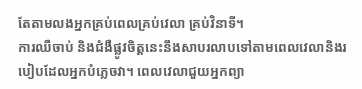តែតាមលងអ្នកគ្រប់ពេលគ្រប់វេលា គ្រប់វិនាទី។
ការឈឺចាប់ និងជំងឺផ្លូវចិត្តនេះនឹងសាបរលាបទៅតាមពេលវេលានិងរបៀបដែលអ្នកបំភ្លេចវា។ ពេលវេលាជួយអ្នកព្យា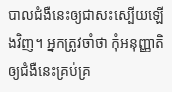បាលជំងឺនេះឲ្យជាសះស្បើយឡើងវិញ។ អ្នកត្រូវចាំថា កុំអនុញ្ញាតិឲ្យជំងឺនេះគ្រប់គ្រ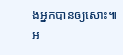ងអ្នកបានឲ្យសោះ៕
អ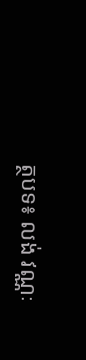ត្ថបទ៖ លង់ វណ្ណៈ